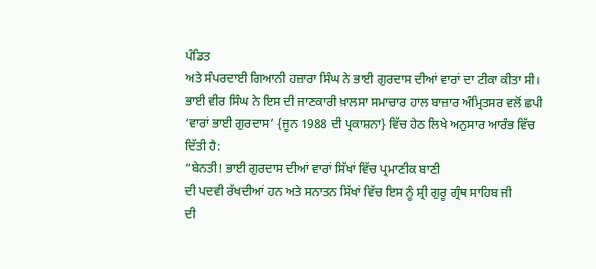ਪੰਡਿਤ
ਅਤੇ ਸੰਪਰਦਾਈ ਗਿਆਨੀ ਹਜ਼ਾਰਾ ਸਿੰਘ ਨੇ ਭਾਈ ਗੁਰਦਾਸ ਦੀਆਂ ਵਾਰਾਂ ਦਾ ਟੀਕਾ ਕੀਤਾ ਸੀ।
ਭਾਈ ਵੀਰ ਸਿੰਘ ਨੇ ਇਸ ਦੀ ਜਾਣਕਾਰੀ ਖ਼ਾਲਸਾ ਸਮਾਚਾਰ ਹਾਲ ਬਾਜ਼ਾਰ ਅੰਮ੍ਰਿਤਸਰ ਵਲੋਂ ਛਪੀ
‘ਵਾਰਾਂ ਭਾਈ ਗੁਰਦਾਸ’ {ਜੂਨ 1988 ਦੀ ਪ੍ਰਕਾਸ਼ਨਾ} ਵਿੱਚ ਹੇਠ ਲਿਖੇ ਅਨੁਸਾਰ ਆਰੰਭ ਵਿੱਚ
ਦਿੱਤੀ ਹੈ:
“ਬੇਨਤੀ! ਭਾਈ ਗੁਰਦਾਸ ਦੀਆਂ ਵਾਰਾਂ ਸਿੱਖਾਂ ਵਿੱਚ ਪ੍ਰਮਾਣੀਕ ਬਾਣੀ
ਦੀ ਪਦਵੀ ਰੱਖਦੀਆਂ ਹਨ ਅਤੇ ਸਨਾਤਨ ਸਿੱਖਾਂ ਵਿੱਚ ਇਸ ਨੂੰ ਸ਼੍ਰੀ ਗੁਰੂ ਗ੍ਰੰਥ ਸਾਹਿਬ ਜੀ
ਦੀ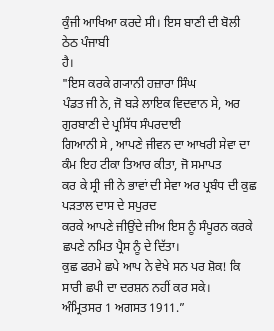ਕੁੰਜੀ ਆਖਿਆ ਕਰਦੇ ਸੀ। ਇਸ ਬਾਣੀ ਦੀ ਬੋਲੀ ਠੇਠ ਪੰਜਾਬੀ
ਹੈ।
"ਇਸ ਕਰਕੇ ਗ੍ਯਾਨੀ ਹਜ਼ਾਰਾ ਸਿੰਘ
ਪੰਡਤ ਜੀ ਨੇ, ਜੋ ਬੜੇ ਲਾਇਕ ਵਿਦਵਾਨ ਸੇ, ਅਰ ਗੁਰਬਾਣੀ ਦੇ ਪ੍ਰਸਿੱਧ ਸੰਪਰਦਾਈ
ਗਿਆਨੀ ਸੇ , ਆਪਣੇ ਜੀਵਨ ਦਾ ਆਖਰੀ ਸੇਵਾ ਦਾ ਕੰਮ ਇਹ ਟੀਕਾ ਤਿਆਰ ਕੀਤਾ, ਜੋ ਸਮਾਪਤ
ਕਰ ਕੇ ਸ੍ਰੀ ਜੀ ਨੇ ਭਾਵਾਂ ਦੀ ਸੇਵਾ ਅਰ ਪ੍ਰਬੰਧ ਦੀ ਕੁਛ ਪੜਤਾਲ ਦਾਸ ਦੇ ਸਪੁਰਦ
ਕਰਕੇ ਆਪਣੇ ਜੀਉਂਦੇ ਜੀਅ ਇਸ ਨੂੰ ਸੰਪੂਰਨ ਕਰਕੇ ਛਪਣੇ ਨਮਿਤ ਪ੍ਰੈਸ ਨੂੰ ਦੇ ਦਿੱਤਾ।
ਕੁਛ ਫਰਮੇ ਛਪੇ ਆਪ ਨੇ ਵੇਖੇ ਸਨ ਪਰ ਸ਼ੋਕ! ਕਿ ਸਾਰੀ ਛਪੀ ਦਾ ਦਰਸ਼ਨ ਨਹੀਂ ਕਰ ਸਕੇ।
ਅੰਮ੍ਰਿਤਸਰ 1 ਅਗਸਤ 1911.”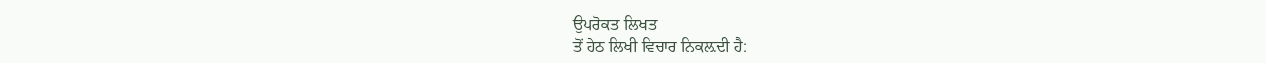ਉਪਰੋਕਤ ਲਿਖਤ
ਤੋਂ ਹੇਠ ਲਿਖੀ ਵਿਚਾਰ ਨਿਕਲ਼ਦੀ ਹੈ: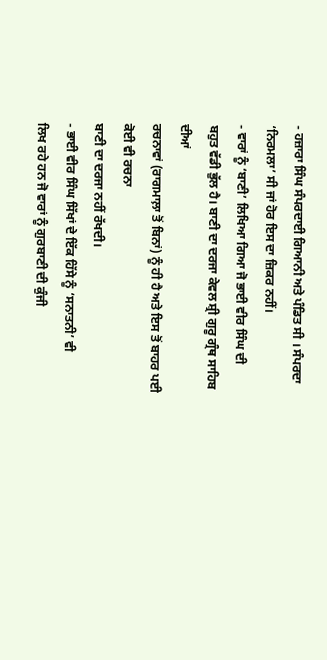- ਹਜ਼ਾਰਾ ਸਿੰਘ ਸੰਪਰਦਾਈ ਗਿਆਨੀ ਅਤੇ ਪੰਡਿਤ ਸੀ । ਸੰਪਰਦਾ
‘ਨਿਰਮਲਾ’ ਸੀ ਜਾਂ ਹੋਰ ਇਸ ਦਾ ਜ਼ਿਕਰ ਨਹੀਂ।
- ਵਾਰਾਂ ਨੂੰ ‘ਬਾਣੀ’ ਲਿਖਿਆ ਗਿਆ ਜੋ ਭਾਈ ਵੀਰ ਸਿੰਘ ਦੀ
ਬਹੁਤ ਵੱਡੀ ਭੁੱਲ ਹੈ। ਬਾਣੀ ਦਾ ਦਰਜਾ ਕੇਵਲ ਸ਼੍ਰੀ ਗੁਰੂ ਗ੍ਰੰਥ ਸਾਹਿਬ ਦੀਆਂ
ਰਚਨਾਵਾਂ (ਰਾਗਮਾਲ਼ਾ ਤੋਂ ਬਿਨਾਂ) ਨੂੰ ਹੀ ਹੈ ਅਤੇ ਇਸ ਤੋਂ ਬਾਹਰ ਪਈ ਕੋਈ ਵੀ ਰਚਨਾ
ਬਾਣੀ ਦਾ ਦਰਜਾ ਨਹੀਂ ਰੱਖਦੀ।
- ਭਾਈ ਵੀਰ ਸਿੰਘ ਸਿੱਖਾਂ ਦੇ ਇੱਕ ਹਿੱਸੇ ਨੂੰ ‘ਸਨਾਤਨੀ’ ਵੀ
ਲਿਖ ਰਹੇ ਹਨ ਜੋ ਵਾਰਾਂ ਨੂੰ ਗੁਰਬਾਣੀ ਦੀ ਕੁੰਜੀ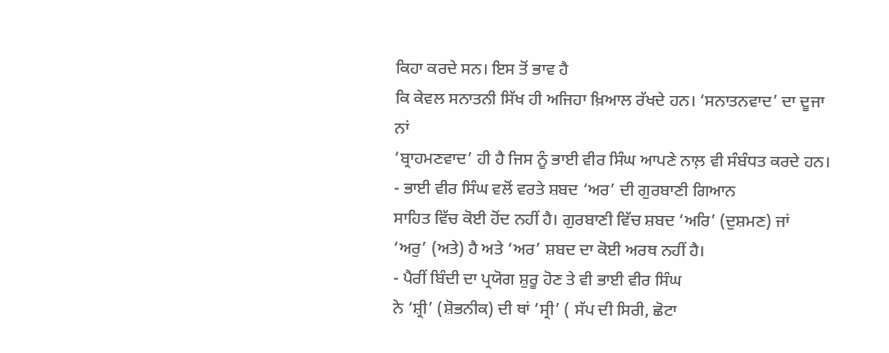ਕਿਹਾ ਕਰਦੇ ਸਨ। ਇਸ ਤੋਂ ਭਾਵ ਹੈ
ਕਿ ਕੇਵਲ ਸਨਾਤਨੀ ਸਿੱਖ ਹੀ ਅਜਿਹਾ ਖ਼ਿਆਲ ਰੱਖਦੇ ਹਨ। ‘ਸਨਾਤਨਵਾਦ’ ਦਾ ਦੂਜਾ ਨਾਂ
‘ਬ੍ਰਾਹਮਣਵਾਦ’ ਹੀ ਹੈ ਜਿਸ ਨੂੰ ਭਾਈ ਵੀਰ ਸਿੰਘ ਆਪਣੇ ਨਾਲ਼ ਵੀ ਸੰਬੰਧਤ ਕਰਦੇ ਹਨ।
- ਭਾਈ ਵੀਰ ਸਿੰਘ ਵਲੋਂ ਵਰਤੇ ਸ਼ਬਦ ‘ਅਰ’ ਦੀ ਗੁਰਬਾਣੀ ਗਿਆਨ
ਸਾਹਿਤ ਵਿੱਚ ਕੋਈ ਹੋਂਦ ਨਹੀਂ ਹੈ। ਗੁਰਬਾਣੀ ਵਿੱਚ ਸ਼ਬਦ ‘ਅਰਿ’ (ਦੁਸ਼ਮਣ) ਜਾਂ
‘ਅਰੁ’ (ਅਤੇ) ਹੈ ਅਤੇ ‘ਅਰ’ ਸ਼ਬਦ ਦਾ ਕੋਈ ਅਰਥ ਨਹੀਂ ਹੈ।
- ਪੈਰੀਂ ਬਿੰਦੀ ਦਾ ਪ੍ਰਯੋਗ ਸ਼ੁਰੂ ਹੋਣ ਤੇ ਵੀ ਭਾਈ ਵੀਰ ਸਿੰਘ
ਨੇ ‘ਸ਼੍ਰੀ’ (ਸ਼ੋਭਨੀਕ) ਦੀ ਥਾਂ ‘ਸ੍ਰੀ’ ( ਸੱਪ ਦੀ ਸਿਰੀ, ਛੋਟਾ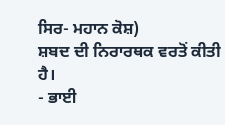ਸਿਰ- ਮਹਾਨ ਕੋਸ਼)
ਸ਼ਬਦ ਦੀ ਨਿਰਾਰਥਕ ਵਰਤੋਂ ਕੀਤੀ ਹੈ।
- ਭਾਈ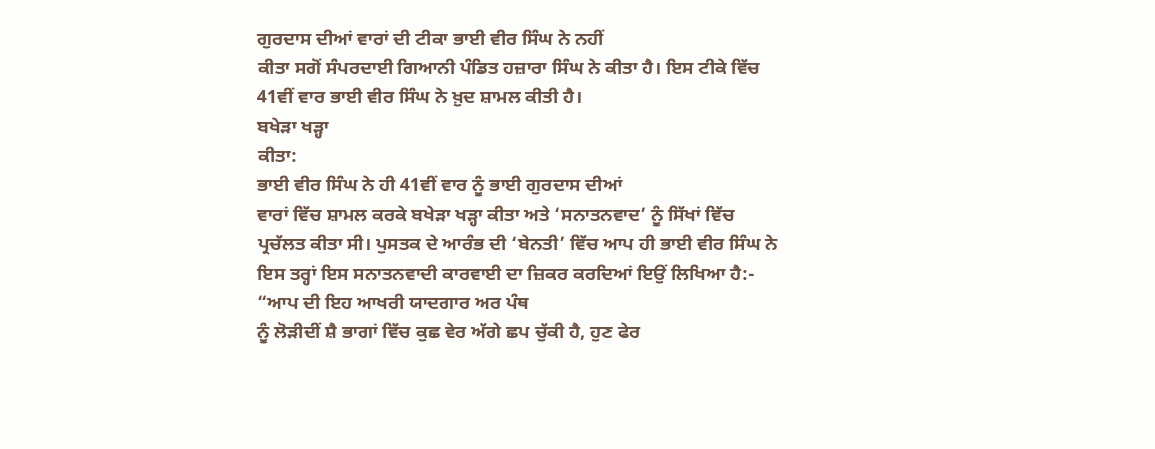ਗੁਰਦਾਸ ਦੀਆਂ ਵਾਰਾਂ ਦੀ ਟੀਕਾ ਭਾਈ ਵੀਰ ਸਿੰਘ ਨੇ ਨਹੀਂ
ਕੀਤਾ ਸਗੋਂ ਸੰਪਰਦਾਈ ਗਿਆਨੀ ਪੰਡਿਤ ਹਜ਼ਾਰਾ ਸਿੰਘ ਨੇ ਕੀਤਾ ਹੈ। ਇਸ ਟੀਕੇ ਵਿੱਚ
41ਵੀਂ ਵਾਰ ਭਾਈ ਵੀਰ ਸਿੰਘ ਨੇ ਖ਼ੁਦ ਸ਼ਾਮਲ ਕੀਤੀ ਹੈ।
ਬਖੇੜਾ ਖੜ੍ਹਾ
ਕੀਤਾ:
ਭਾਈ ਵੀਰ ਸਿੰਘ ਨੇ ਹੀ 41ਵੀਂ ਵਾਰ ਨੂੰ ਭਾਈ ਗੁਰਦਾਸ ਦੀਆਂ
ਵਾਰਾਂ ਵਿੱਚ ਸ਼ਾਮਲ ਕਰਕੇ ਬਖੇੜਾ ਖੜ੍ਹਾ ਕੀਤਾ ਅਤੇ ‘ਸਨਾਤਨਵਾਦ’ ਨੂੰ ਸਿੱਖਾਂ ਵਿੱਚ
ਪ੍ਰਚੱਲਤ ਕੀਤਾ ਸੀ। ਪੁਸਤਕ ਦੇ ਆਰੰਭ ਦੀ ‘ਬੇਨਤੀ’ ਵਿੱਚ ਆਪ ਹੀ ਭਾਈ ਵੀਰ ਸਿੰਘ ਨੇ
ਇਸ ਤਰ੍ਹਾਂ ਇਸ ਸਨਾਤਨਵਾਦੀ ਕਾਰਵਾਈ ਦਾ ਜ਼ਿਕਰ ਕਰਦਿਆਂ ਇਉਂ ਲਿਖਿਆ ਹੈ:-
“ਆਪ ਦੀ ਇਹ ਆਖਰੀ ਯਾਦਗਾਰ ਅਰ ਪੰਥ
ਨੂੰ ਲੋੜੀਦੀਂ ਸ਼ੈ ਭਾਗਾਂ ਵਿੱਚ ਕੁਛ ਵੇਰ ਅੱਗੇ ਛਪ ਚੁੱਕੀ ਹੈ, ਹੁਣ ਫੇਰ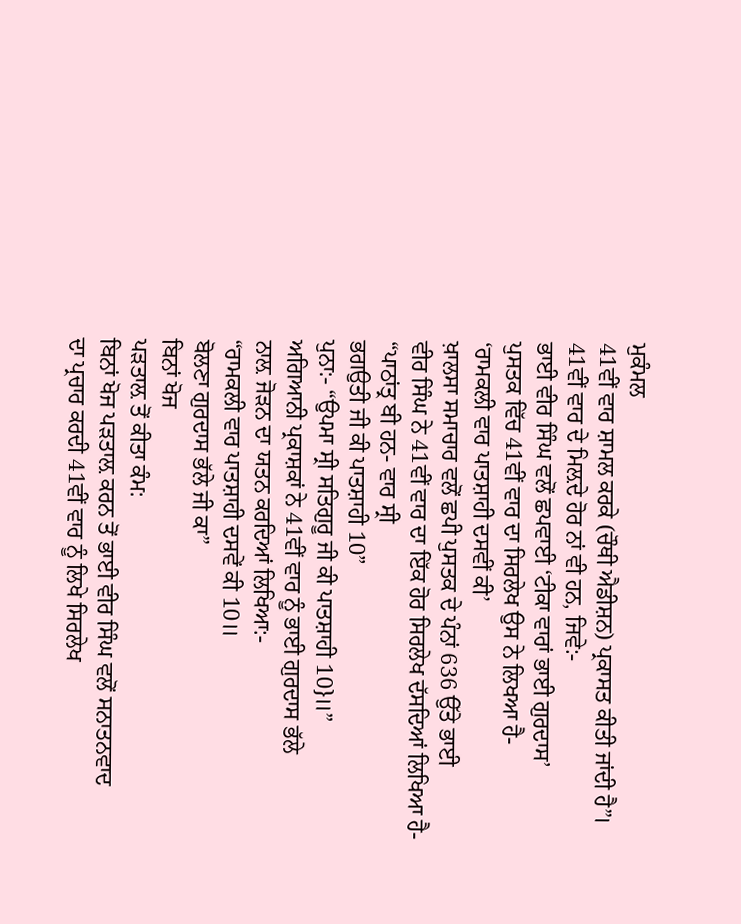ਮੁਕੰਮਲ
41ਵੀਂ ਵਾਰ ਸ਼ਾਮਲ ਕਰਕੇ (ਚੌਥੀ ਐਡੀਸ਼ਨ) ਪ੍ਰਕਾਸਤ ਕੀਤੀ ਜਾਂਦੀ ਹੈ”।
41ਵੀਂ ਵਾਰ ਦੇ ਮਿਲ਼ਦੇ ਹੋਰ ਨਾਂ ਵੀ ਹਨ, ਜਿਵੇ:-
ਭਾਈ ਵੀਰ ਸਿੰਘ ਵਲੋਂ ਛਪਵਾਈ ‘ਟੀਕਾ ਵਾਰਾਂ ਭਾਈ ਗੁਰਦਾਸ’
ਪੁਸਤਕ ਵਿੱਚ 41ਵੀਂ ਵਾਰ ਦਾ ਸਿਰਲੇਖ ਉਸ ਨੇ ਲਿਖਆ ਹੈ-
‘ਰਾਮਕਲੀ ਵਾਰ ਪਾਤਸ਼ਾਹੀ ਦਸਵੀਂ ਕੀ’
ਖ਼ਾਲਸਾ ਸਮਾਚਾਰ ਵਲੋਂ ਛਪੀ ਪੁਸਤਕ ਦੇ ਪੰਨਾਂ 636 ਉੱਤੇ ਭਾਈ
ਵੀਰ ਸਿੰਘ ਨੇ 41ਵੀਂ ਵਾਰ ਦਾ ਇੱਕ ਹੋਰ ਸਿਰਲੇਖ ਦੱਸਦਿਆਂ ਲਿਖਿਆ ਹੈ-
“ਪਾਠਾਂਤ੍ਰ ਬੀ ਹਨ- ਵਾਰ ਸ੍ਰੀ
ਭਗਉਤੀ ਜੀ ਕੀ ਪਾਤਸ਼ਾਹੀ 10”
ਪੁਨਾ:- “ਉਪਮਾ ਸ੍ਰੀ ਸਤਿਗੁਰੂ ਜੀ ਕੀ ਪਾਤਸ਼ਾਹੀ 10}॥”
ਅਗਿਆਨੀ ਪ੍ਰਕਾਸ਼ਕਾਂ ਨੇ 41ਵੀਂ ਵਾਰ ਨੂੰ ਭਾਈ ਗੁਰਦਾਸ ਭੱਲੇ
ਨਾਲ਼ ਜੋੜਨ ਦਾ ਯਤਨ ਕਰਦਿਆਂ ਲਿਖਿਆ:-
“ਰਾਮਕਲੀ ਵਾਰ ਪਾਤਸ਼ਾਹੀ ਦਸਵੇਂ ਕੀ 10॥
ਬੋਲਣਾ ਗੁਰਦਾਸ ਭੱਲੇ ਜੀ ਕਾ”
ਬਿਨਾਂ ਖੋਜ
ਪੜਤਾਲ਼ ਤੋਂ ਕੀਤਾ ਕੰਮ:
ਬਿਨਾਂ ਖੋਜ ਪੜਤਾਲ਼ ਕਰਨ ਤੋਂ ਭਾਈ ਵੀਰ ਸਿੰਘ ਵਲੋਂ ਸਨਾਤਨਵਾਦ
ਦਾ ਪ੍ਰਚਾਰ ਕਰਦੀ 41ਵੀਂ ਵਾਰ ਨੂੰ ਲਿਖੇ ਸਿਰਲੇਖ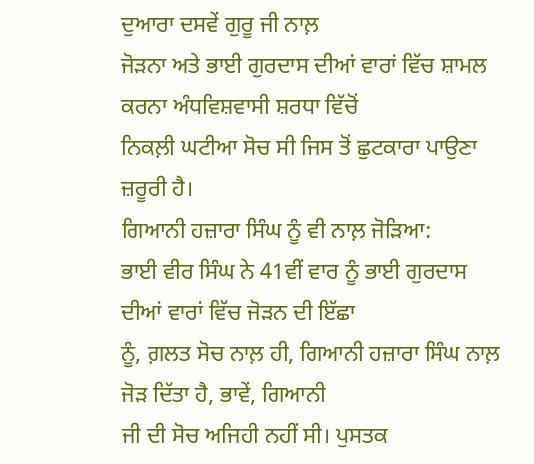ਦੁਆਰਾ ਦਸਵੇਂ ਗੁਰੂ ਜੀ ਨਾਲ਼
ਜੋੜਨਾ ਅਤੇ ਭਾਈ ਗੁਰਦਾਸ ਦੀਆਂ ਵਾਰਾਂ ਵਿੱਚ ਸ਼ਾਮਲ ਕਰਨਾ ਅੰਧਵਿਸ਼ਵਾਸੀ ਸ਼ਰਧਾ ਵਿੱਚੋਂ
ਨਿਕਲ਼ੀ ਘਟੀਆ ਸੋਚ ਸੀ ਜਿਸ ਤੋਂ ਛੁਟਕਾਰਾ ਪਾਉਣਾ ਜ਼ਰੂਰੀ ਹੈ।
ਗਿਆਨੀ ਹਜ਼ਾਰਾ ਸਿੰਘ ਨੂੰ ਵੀ ਨਾਲ਼ ਜੋੜਿਆ:
ਭਾਈ ਵੀਰ ਸਿੰਘ ਨੇ 41ਵੀਂ ਵਾਰ ਨੂੰ ਭਾਈ ਗੁਰਦਾਸ ਦੀਆਂ ਵਾਰਾਂ ਵਿੱਚ ਜੋੜਨ ਦੀ ਇੱਛਾ
ਨੂੰ, ਗ਼ਲਤ ਸੋਚ ਨਾਲ਼ ਹੀ, ਗਿਆਨੀ ਹਜ਼ਾਰਾ ਸਿੰਘ ਨਾਲ਼ ਜੋੜ ਦਿੱਤਾ ਹੈ, ਭਾਵੇਂ, ਗਿਆਨੀ
ਜੀ ਦੀ ਸੋਚ ਅਜਿਹੀ ਨਹੀਂ ਸੀ। ਪੁਸਤਕ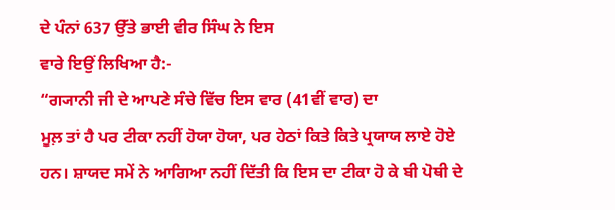ਦੇ ਪੰਨਾਂ 637 ਉੱਤੇ ਭਾਈ ਵੀਰ ਸਿੰਘ ਨੇ ਇਸ
ਵਾਰੇ ਇਉਂ ਲਿਖਿਆ ਹੈ:-
“ਗ੍ਯਾਨੀ ਜੀ ਦੇ ਆਪਣੇ ਸੰਚੇ ਵਿੱਚ ਇਸ ਵਾਰ (41ਵੀਂ ਵਾਰ) ਦਾ
ਮੂਲ਼ ਤਾਂ ਹੈ ਪਰ ਟੀਕਾ ਨਹੀਂ ਹੋਯਾ ਹੋਯਾ, ਪਰ ਹੇਠਾਂ ਕਿਤੇ ਕਿਤੇ ਪ੍ਰਯਾਯ ਲਾਏ ਹੋਏ
ਹਨ। ਸ਼ਾਯਦ ਸਮੇਂ ਨੇ ਆਗਿਆ ਨਹੀਂ ਦਿੱਤੀ ਕਿ ਇਸ ਦਾ ਟੀਕਾ ਹੋ ਕੇ ਬੀ ਪੋਥੀ ਦੇ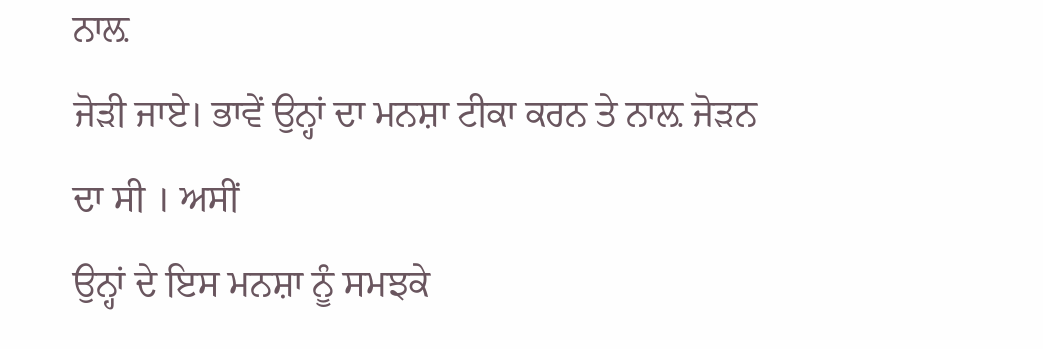ਨਾਲ਼
ਜੋੜੀ ਜਾਏ। ਭਾਵੇਂ ਉਨ੍ਹਾਂ ਦਾ ਮਨਸ਼ਾ ਟੀਕਾ ਕਰਨ ਤੇ ਨਾਲ਼ ਜੋੜਨ ਦਾ ਸੀ । ਅਸੀਂ
ਉਨ੍ਹਾਂ ਦੇ ਇਸ ਮਨਸ਼ਾ ਨੂੰ ਸਮਝਕੇ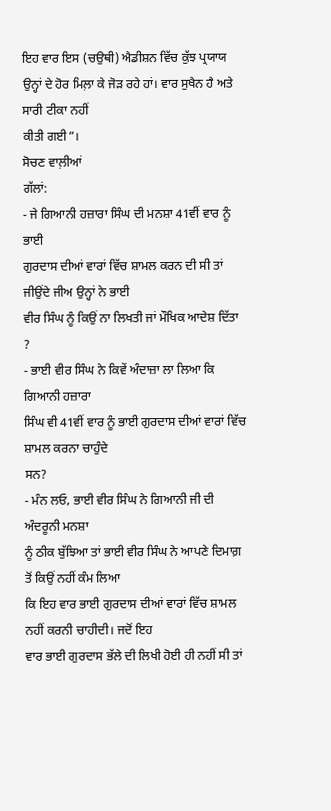ਇਹ ਵਾਰ ਇਸ (ਚਉਥੀ) ਐਡੀਸ਼ਨ ਵਿੱਚ ਕੁੱਝ ਪ੍ਰਯਾਯ
ਉਨ੍ਹਾਂ ਦੇ ਹੋਰ ਮਿਲ਼ਾ ਕੇ ਜੋੜ ਰਹੇ ਹਾਂ। ਵਾਰ ਸੁਖੈਨ ਹੈ ਅਤੇ ਸਾਰੀ ਟੀਕਾ ਨਹੀਂ
ਕੀਤੀ ਗਈ”।
ਸੋਚਣ ਵਾਲ਼ੀਆਂ
ਗੱਲਾਂ:
- ਜੇ ਗਿਆਨੀ ਹਜ਼ਾਰਾ ਸਿੰਘ ਦੀ ਮਨਸ਼ਾ 41ਵੀਂ ਵਾਰ ਨੂੰ ਭਾਈ
ਗੁਰਦਾਸ ਦੀਆਂ ਵਾਰਾਂ ਵਿੱਚ ਸ਼ਾਮਲ ਕਰਨ ਦੀ ਸੀ ਤਾਂ ਜੀਉਂਦੇ ਜੀਅ ਉਨ੍ਹਾਂ ਨੇ ਭਾਈ
ਵੀਰ ਸਿੰਘ ਨੂੰ ਕਿਉਂ ਨਾ ਲਿਖਤੀ ਜਾਂ ਮੌਖਿਕ ਆਦੇਸ਼ ਦਿੱਤਾ ?
- ਭਾਈ ਵੀਰ ਸਿੰਘ ਨੇ ਕਿਵੇਂ ਅੰਦਾਜ਼ਾ ਲਾ ਲਿਆ ਕਿ ਗਿਆਨੀ ਹਜ਼ਾਰਾ
ਸਿੰਘ ਵੀ 41ਵੀਂ ਵਾਰ ਨੂੰ ਭਾਈ ਗੁਰਦਾਸ ਦੀਆਂ ਵਾਰਾਂ ਵਿੱਚ ਸ਼ਾਮਲ ਕਰਨਾ ਚਾਹੁੰਦੇ
ਸਨ?
- ਮੰਨ ਲਓ, ਭਾਈ ਵੀਰ ਸਿੰਘ ਨੇ ਗਿਆਨੀ ਜੀ ਦੀ ਅੰਦਰੂਨੀ ਮਨਸ਼ਾ
ਨੂੰ ਠੀਕ ਬੁੱਝਿਆ ਤਾਂ ਭਾਈ ਵੀਰ ਸਿੰਘ ਨੇ ਆਪਣੇ ਦਿਮਾਗ਼ ਤੋਂ ਕਿਉਂ ਨਹੀਂ ਕੰਮ ਲਿਆ
ਕਿ ਇਹ ਵਾਰ ਭਾਈ ਗੁਰਦਾਸ ਦੀਆਂ ਵਾਰਾਂ ਵਿੱਚ ਸ਼ਾਮਲ ਨਹੀਂ ਕਰਨੀ ਚਾਹੀਦੀ। ਜਦੋਂ ਇਹ
ਵਾਰ ਭਾਈ ਗੁਰਦਾਸ ਭੱਲੇ ਦੀ ਲਿਖੀ ਹੋਈ ਹੀ ਨਹੀਂ ਸੀ ਤਾਂ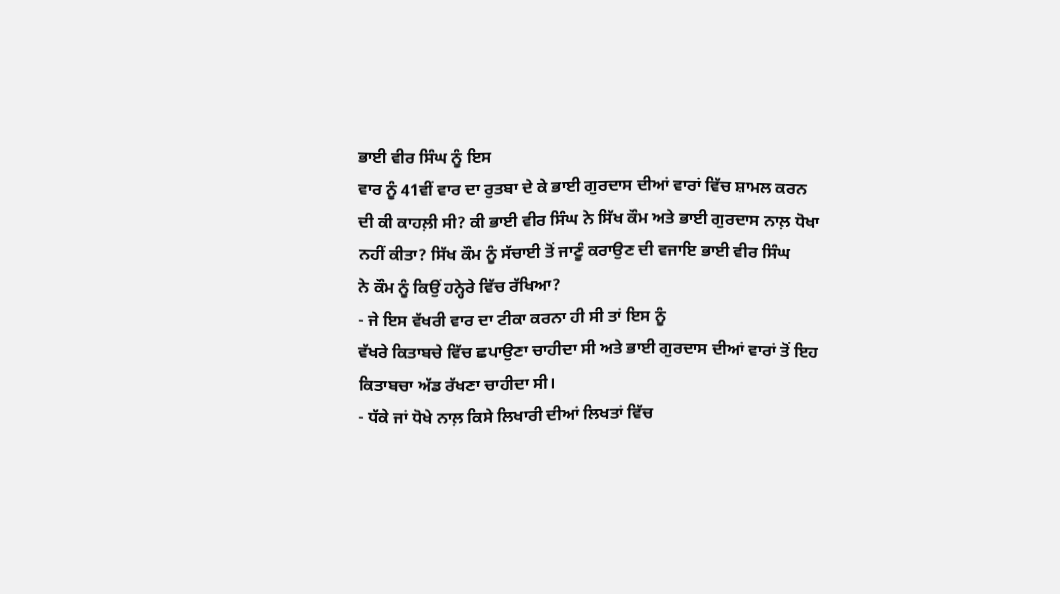ਭਾਈ ਵੀਰ ਸਿੰਘ ਨੂੰ ਇਸ
ਵਾਰ ਨੂੰ 41ਵੀਂ ਵਾਰ ਦਾ ਰੁਤਬਾ ਦੇ ਕੇ ਭਾਈ ਗੁਰਦਾਸ ਦੀਆਂ ਵਾਰਾਂ ਵਿੱਚ ਸ਼ਾਮਲ ਕਰਨ
ਦੀ ਕੀ ਕਾਹਲ਼ੀ ਸੀ? ਕੀ ਭਾਈ ਵੀਰ ਸਿੰਘ ਨੇ ਸਿੱਖ ਕੌਮ ਅਤੇ ਭਾਈ ਗੁਰਦਾਸ ਨਾਲ਼ ਧੋਖਾ
ਨਹੀਂ ਕੀਤਾ? ਸਿੱਖ ਕੌਮ ਨੂੰ ਸੱਚਾਈ ਤੋਂ ਜਾਣੂੰ ਕਰਾਉਣ ਦੀ ਵਜਾਇ ਭਾਈ ਵੀਰ ਸਿੰਘ
ਨੇ ਕੌਮ ਨੂੰ ਕਿਉਂ ਹਨ੍ਹੇਰੇ ਵਿੱਚ ਰੱਖਿਆ?
- ਜੇ ਇਸ ਵੱਖਰੀ ਵਾਰ ਦਾ ਟੀਕਾ ਕਰਨਾ ਹੀ ਸੀ ਤਾਂ ਇਸ ਨੂੰ
ਵੱਖਰੇ ਕਿਤਾਬਚੇ ਵਿੱਚ ਛਪਾਉਣਾ ਚਾਹੀਦਾ ਸੀ ਅਤੇ ਭਾਈ ਗੁਰਦਾਸ ਦੀਆਂ ਵਾਰਾਂ ਤੋਂ ਇਹ
ਕਿਤਾਬਚਾ ਅੱਡ ਰੱਖਣਾ ਚਾਹੀਦਾ ਸੀ।
- ਧੱਕੇ ਜਾਂ ਧੋਖੇ ਨਾਲ਼ ਕਿਸੇ ਲਿਖਾਰੀ ਦੀਆਂ ਲਿਖਤਾਂ ਵਿੱਚ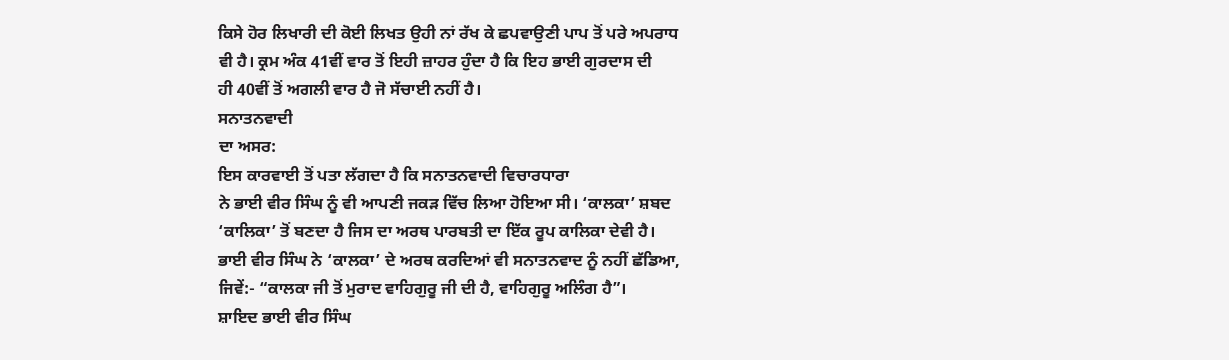ਕਿਸੇ ਹੋਰ ਲਿਖਾਰੀ ਦੀ ਕੋਈ ਲਿਖਤ ਉਹੀ ਨਾਂ ਰੱਖ ਕੇ ਛਪਵਾਉਣੀ ਪਾਪ ਤੋਂ ਪਰੇ ਅਪਰਾਧ
ਵੀ ਹੈ। ਕ੍ਰਮ ਅੰਕ 41ਵੀਂ ਵਾਰ ਤੋਂ ਇਹੀ ਜ਼ਾਹਰ ਹੁੰਦਾ ਹੈ ਕਿ ਇਹ ਭਾਈ ਗੁਰਦਾਸ ਦੀ
ਹੀ 40ਵੀਂ ਤੋਂ ਅਗਲੀ ਵਾਰ ਹੈ ਜੋ ਸੱਚਾਈ ਨਹੀਂ ਹੈ।
ਸਨਾਤਨਵਾਦੀ
ਦਾ ਅਸਰ:
ਇਸ ਕਾਰਵਾਈ ਤੋਂ ਪਤਾ ਲੱਗਦਾ ਹੈ ਕਿ ਸਨਾਤਨਵਾਦੀ ਵਿਚਾਰਧਾਰਾ
ਨੇ ਭਾਈ ਵੀਰ ਸਿੰਘ ਨੂੰ ਵੀ ਆਪਣੀ ਜਕੜ ਵਿੱਚ ਲਿਆ ਹੋਇਆ ਸੀ। ‘ਕਾਲਕਾ’ ਸ਼ਬਦ
‘ਕਾਲਿਕਾ’ ਤੋਂ ਬਣਦਾ ਹੈ ਜਿਸ ਦਾ ਅਰਥ ਪਾਰਬਤੀ ਦਾ ਇੱਕ ਰੂਪ ਕਾਲਿਕਾ ਦੇਵੀ ਹੈ।
ਭਾਈ ਵੀਰ ਸਿੰਘ ਨੇ ‘ਕਾਲਕਾ’ ਦੇ ਅਰਥ ਕਰਦਿਆਂ ਵੀ ਸਨਾਤਨਵਾਦ ਨੂੰ ਨਹੀਂ ਛੱਡਿਆ,
ਜਿਵੇਂ:- “ਕਾਲਕਾ ਜੀ ਤੋਂ ਮੁਰਾਦ ਵਾਹਿਗੁਰੂ ਜੀ ਦੀ ਹੈ, ਵਾਹਿਗੁਰੂ ਅਲਿੰਗ ਹੈ”।
ਸ਼ਾਇਦ ਭਾਈ ਵੀਰ ਸਿੰਘ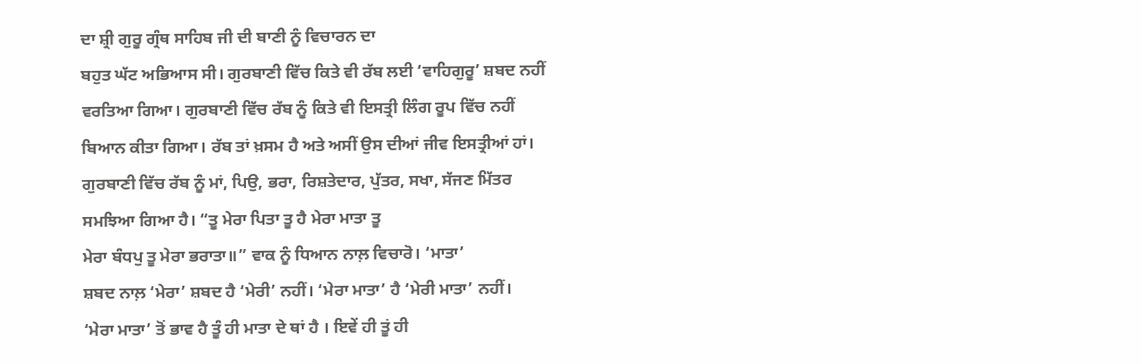ਦਾ ਸ਼੍ਰੀ ਗੁਰੂ ਗ੍ਰੰਥ ਸਾਹਿਬ ਜੀ ਦੀ ਬਾਣੀ ਨੂੰ ਵਿਚਾਰਨ ਦਾ
ਬਹੁਤ ਘੱਟ ਅਭਿਆਸ ਸੀ। ਗੁਰਬਾਣੀ ਵਿੱਚ ਕਿਤੇ ਵੀ ਰੱਬ ਲਈ ‘ਵਾਹਿਗੁਰੂ’ ਸ਼ਬਦ ਨਹੀਂ
ਵਰਤਿਆ ਗਿਆ। ਗੁਰਬਾਣੀ ਵਿੱਚ ਰੱਬ ਨੂੰ ਕਿਤੇ ਵੀ ਇਸਤ੍ਰੀ ਲਿੰਗ ਰੂਪ ਵਿੱਚ ਨਹੀਂ
ਬਿਆਨ ਕੀਤਾ ਗਿਆ। ਰੱਬ ਤਾਂ ਖ਼ਸਮ ਹੈ ਅਤੇ ਅਸੀਂ ਉਸ ਦੀਆਂ ਜੀਵ ਇਸਤ੍ਰੀਆਂ ਹਾਂ।
ਗੁਰਬਾਣੀ ਵਿੱਚ ਰੱਬ ਨੂੰ ਮਾਂ, ਪਿਉ, ਭਰਾ, ਰਿਸ਼ਤੇਦਾਰ, ਪੁੱਤਰ, ਸਖਾ, ਸੱਜਣ ਮਿੱਤਰ
ਸਮਝਿਆ ਗਿਆ ਹੈ। “ਤੂ ਮੇਰਾ ਪਿਤਾ ਤੂ ਹੈ ਮੇਰਾ ਮਾਤਾ ਤੂ
ਮੇਰਾ ਬੰਧਪੁ ਤੂ ਮੇਰਾ ਭਰਾਤਾ॥” ਵਾਕ ਨੂੰ ਧਿਆਨ ਨਾਲ਼ ਵਿਚਾਰੋ। ‘ਮਾਤਾ’
ਸ਼ਬਦ ਨਾਲ਼ ‘ਮੇਰਾ’ ਸ਼ਬਦ ਹੈ ‘ਮੇਰੀ’ ਨਹੀਂ। ‘ਮੇਰਾ ਮਾਤਾ’ ਹੈ ‘ਮੇਰੀ ਮਾਤਾ’ ਨਹੀਂ।
‘ਮੇਰਾ ਮਾਤਾ’ ਤੋਂ ਭਾਵ ਹੈ ਤੂੰ ਹੀ ਮਾਤਾ ਦੇ ਥਾਂ ਹੈ । ਇਵੇਂ ਹੀ ਤੂਂ ਹੀ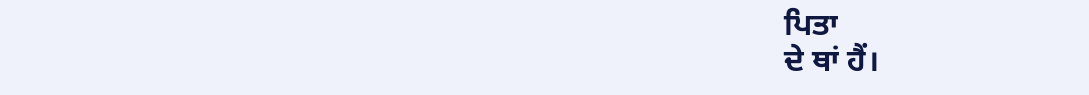ਪਿਤਾ
ਦੇ ਥਾਂ ਹੈਂ।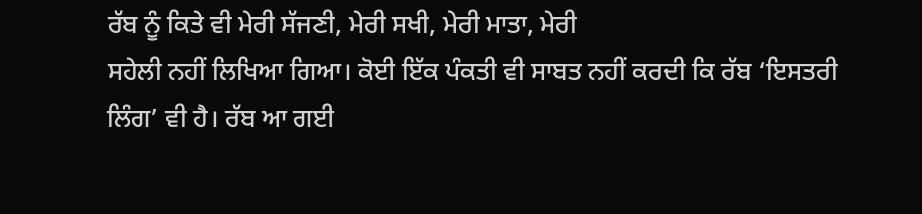ਰੱਬ ਨੂੰ ਕਿਤੇ ਵੀ ਮੇਰੀ ਸੱਜਣੀ, ਮੇਰੀ ਸਖੀ, ਮੇਰੀ ਮਾਤਾ, ਮੇਰੀ
ਸਹੇਲੀ ਨਹੀਂ ਲਿਖਿਆ ਗਿਆ। ਕੋਈ ਇੱਕ ਪੰਕਤੀ ਵੀ ਸਾਬਤ ਨਹੀਂ ਕਰਦੀ ਕਿ ਰੱਬ ‘ਇਸਤਰੀ
ਲਿੰਗ’ ਵੀ ਹੈ। ਰੱਬ ਆ ਗਈ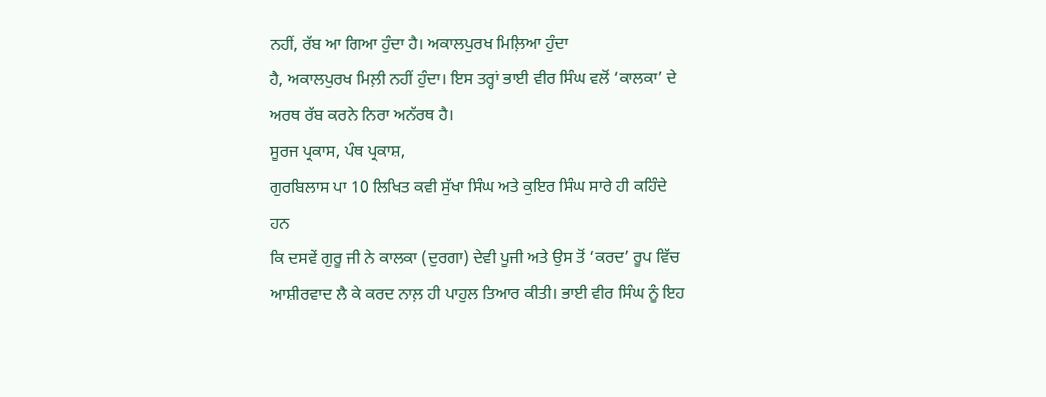ਨਹੀਂ, ਰੱਬ ਆ ਗਿਆ ਹੁੰਦਾ ਹੈ। ਅਕਾਲਪੁਰਖ ਮਿਲ਼ਿਆ ਹੁੰਦਾ
ਹੈ, ਅਕਾਲਪੁਰਖ ਮਿਲ਼ੀ ਨਹੀਂ ਹੁੰਦਾ। ਇਸ ਤਰ੍ਹਾਂ ਭਾਈ ਵੀਰ ਸਿੰਘ ਵਲੋਂ ‘ਕਾਲਕਾ’ ਦੇ
ਅਰਥ ਰੱਬ ਕਰਨੇ ਨਿਰਾ ਅਨੱਰਥ ਹੈ।
ਸੂਰਜ ਪ੍ਰਕਾਸ, ਪੰਥ ਪ੍ਰਕਾਸ਼,
ਗੁਰਬਿਲਾਸ ਪਾ 10 ਲਿਖਿਤ ਕਵੀ ਸੁੱਖਾ ਸਿੰਘ ਅਤੇ ਕੁਇਰ ਸਿੰਘ ਸਾਰੇ ਹੀ ਕਹਿੰਦੇ
ਹਨ
ਕਿ ਦਸਵੇਂ ਗੁਰੂ ਜੀ ਨੇ ਕਾਲਕਾ (ਦੁਰਗਾ) ਦੇਵੀ ਪੂਜੀ ਅਤੇ ਉਸ ਤੋਂ ‘ਕਰਦ’ ਰੂਪ ਵਿੱਚ
ਆਸ਼ੀਰਵਾਦ ਲੈ ਕੇ ਕਰਦ ਨਾਲ਼ ਹੀ ਪਾਹੁਲ ਤਿਆਰ ਕੀਤੀ। ਭਾਈ ਵੀਰ ਸਿੰਘ ਨੂੰ ਇਹ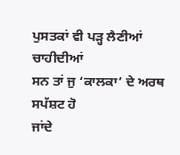ਪੁਸਤਕਾਂ ਵੀ ਪੜ੍ਹ ਲੈਣੀਆਂ ਚਾਹੀਦੀਆਂ
ਸਨ ਤਾਂ ਜੁ ‘ਕਾਲਕਾ’ ਦੇ ਅਰਥ ਸਪੱਸ਼ਟ ਹੋ
ਜਾਂਦੇ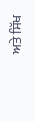ਅਤੇ ਸਿੱਖ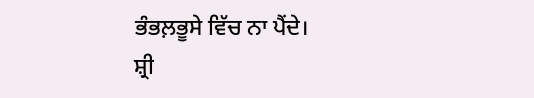ਭੰਭਲ਼ਭੂਸੇ ਵਿੱਚ ਨਾ ਪੈਂਦੇ।
ਸ਼੍ਰੀ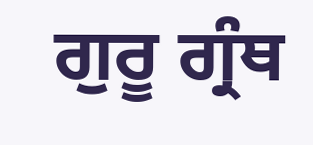ਗੁਰੂ ਗ੍ਰੰਥ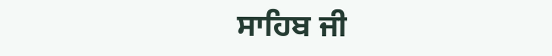ਸਾਹਿਬ ਜੀ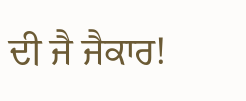ਦੀ ਜੈ ਜੈਕਾਰ!